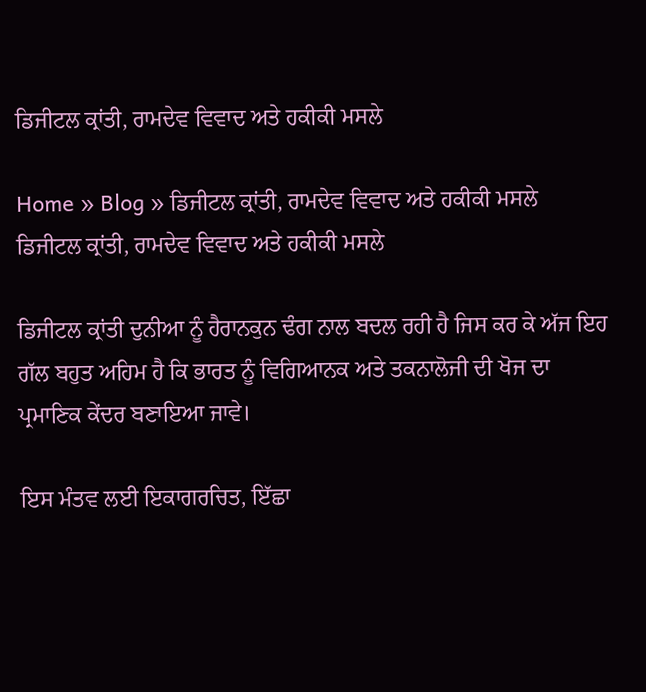ਡਿਜੀਟਲ ਕ੍ਰਾਂਤੀ, ਰਾਮਦੇਵ ਵਿਵਾਦ ਅਤੇ ਹਕੀਕੀ ਮਸਲੇ

Home » Blog » ਡਿਜੀਟਲ ਕ੍ਰਾਂਤੀ, ਰਾਮਦੇਵ ਵਿਵਾਦ ਅਤੇ ਹਕੀਕੀ ਮਸਲੇ
ਡਿਜੀਟਲ ਕ੍ਰਾਂਤੀ, ਰਾਮਦੇਵ ਵਿਵਾਦ ਅਤੇ ਹਕੀਕੀ ਮਸਲੇ

ਡਿਜੀਟਲ ਕ੍ਰਾਂਤੀ ਦੁਨੀਆ ਨੂੰ ਹੈਰਾਨਕੁਨ ਢੰਗ ਨਾਲ ਬਦਲ ਰਹੀ ਹੈ ਜਿਸ ਕਰ ਕੇ ਅੱਜ ਇਹ ਗੱਲ ਬਹੁਤ ਅਹਿਮ ਹੈ ਕਿ ਭਾਰਤ ਨੂੰ ਵਿਗਿਆਨਕ ਅਤੇ ਤਕਨਾਲੋਜੀ ਦੀ ਖੋਜ ਦਾ ਪ੍ਰਮਾਣਿਕ ਕੇਂਦਰ ਬਣਾਇਆ ਜਾਵੇ।

ਇਸ ਮੰਤਵ ਲਈ ਇਕਾਗਰਚਿਤ, ਇੱਛਾ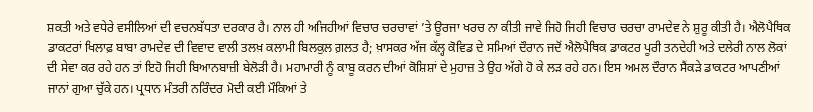ਸ਼ਕਤੀ ਅਤੇ ਵਧੇਰੇ ਵਸੀਲਿਆਂ ਦੀ ਵਚਨਬੱਧਤਾ ਦਰਕਾਰ ਹੈ। ਨਾਲ ਹੀ ਅਜਿਹੀਆਂ ਵਿਚਾਰ ਚਰਚਾਵਾਂ ’ਤੇ ਊਰਜਾ ਖਰਚ ਨਾ ਕੀਤੀ ਜਾਵੇ ਜਿਹੋ ਜਿਹੀ ਵਿਚਾਰ ਚਰਚਾ ਰਾਮਦੇਵ ਨੇ ਸ਼ੁਰੂ ਕੀਤੀ ਹੈ। ਐਲੋਪੈਥਿਕ ਡਾਕਟਰਾਂ ਖਿਲਾਫ਼ ਬਾਬਾ ਰਾਮਦੇਵ ਦੀ ਵਿਵਾਦ ਵਾਲੀ ਤਲਖ਼ ਕਲਾਮੀ ਬਿਲਕੁਲ ਗ਼ਲਤ ਹੈ; ਖ਼ਾਸਕਰ ਅੱਜ ਕੱਲ੍ਹ ਕੋਵਿਡ ਦੇ ਸਮਿਆਂ ਦੌਰਾਨ ਜਦੋਂ ਐਲੋਪੈਥਿਕ ਡਾਕਟਰ ਪੂਰੀ ਤਨਦੇਹੀ ਅਤੇ ਦਲੇਰੀ ਨਾਲ ਲੋਕਾਂ ਦੀ ਸੇਵਾ ਕਰ ਰਹੇ ਹਨ ਤਾਂ ਇਹੋ ਜਿਹੀ ਬਿਆਨਬਾਜ਼ੀ ਬੇਲੋੜੀ ਹੈ। ਮਹਾਮਾਰੀ ਨੂੰ ਕਾਬੂ ਕਰਨ ਦੀਆਂ ਕੋਸ਼ਿਸ਼ਾਂ ਦੇ ਮੁਹਾਜ਼ ਤੇ ਉਹ ਅੱਗੇ ਹੋ ਕੇ ਲੜ ਰਹੇ ਹਨ। ਇਸ ਅਮਲ ਦੌਰਾਨ ਸੈਂਕੜੇ ਡਾਕਟਰ ਆਪਣੀਆਂ ਜਾਨਾਂ ਗੁਆ ਚੁੱਕੇ ਹਨ। ਪ੍ਰਧਾਨ ਮੰਤਰੀ ਨਰਿੰਦਰ ਮੋਦੀ ਕਈ ਮੌਕਿਆਂ ਤੇ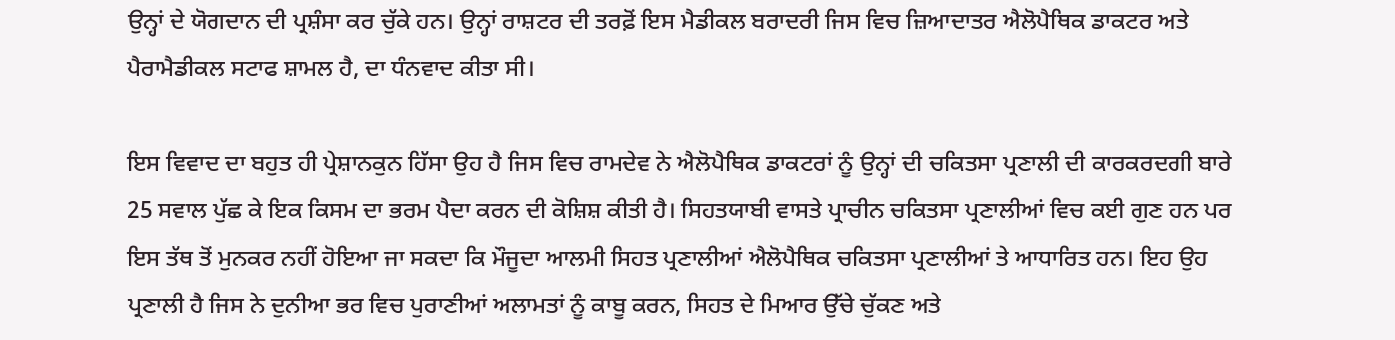ਉਨ੍ਹਾਂ ਦੇ ਯੋਗਦਾਨ ਦੀ ਪ੍ਰਸ਼ੰਸਾ ਕਰ ਚੁੱਕੇ ਹਨ। ਉਨ੍ਹਾਂ ਰਾਸ਼ਟਰ ਦੀ ਤਰਫ਼ੋਂ ਇਸ ਮੈਡੀਕਲ ਬਰਾਦਰੀ ਜਿਸ ਵਿਚ ਜ਼ਿਆਦਾਤਰ ਐਲੋਪੈਥਿਕ ਡਾਕਟਰ ਅਤੇ ਪੈਰਾਮੈਡੀਕਲ ਸਟਾਫ ਸ਼ਾਮਲ ਹੈ, ਦਾ ਧੰਨਵਾਦ ਕੀਤਾ ਸੀ।

ਇਸ ਵਿਵਾਦ ਦਾ ਬਹੁਤ ਹੀ ਪ੍ਰੇਸ਼ਾਨਕੁਨ ਹਿੱਸਾ ਉਹ ਹੈ ਜਿਸ ਵਿਚ ਰਾਮਦੇਵ ਨੇ ਐਲੋਪੈਥਿਕ ਡਾਕਟਰਾਂ ਨੂੰ ਉਨ੍ਹਾਂ ਦੀ ਚਕਿਤਸਾ ਪ੍ਰਣਾਲੀ ਦੀ ਕਾਰਕਰਦਗੀ ਬਾਰੇ 25 ਸਵਾਲ ਪੁੱਛ ਕੇ ਇਕ ਕਿਸਮ ਦਾ ਭਰਮ ਪੈਦਾ ਕਰਨ ਦੀ ਕੋਸ਼ਿਸ਼ ਕੀਤੀ ਹੈ। ਸਿਹਤਯਾਬੀ ਵਾਸਤੇ ਪ੍ਰਾਚੀਨ ਚਕਿਤਸਾ ਪ੍ਰਣਾਲੀਆਂ ਵਿਚ ਕਈ ਗੁਣ ਹਨ ਪਰ ਇਸ ਤੱਥ ਤੋਂ ਮੁਨਕਰ ਨਹੀਂ ਹੋਇਆ ਜਾ ਸਕਦਾ ਕਿ ਮੌਜੂਦਾ ਆਲਮੀ ਸਿਹਤ ਪ੍ਰਣਾਲੀਆਂ ਐਲੋਪੈਥਿਕ ਚਕਿਤਸਾ ਪ੍ਰਣਾਲੀਆਂ ਤੇ ਆਧਾਰਿਤ ਹਨ। ਇਹ ਉਹ ਪ੍ਰਣਾਲੀ ਹੈ ਜਿਸ ਨੇ ਦੁਨੀਆ ਭਰ ਵਿਚ ਪੁਰਾਣੀਆਂ ਅਲਾਮਤਾਂ ਨੂੰ ਕਾਬੂ ਕਰਨ, ਸਿਹਤ ਦੇ ਮਿਆਰ ਉੱਚੇ ਚੁੱਕਣ ਅਤੇ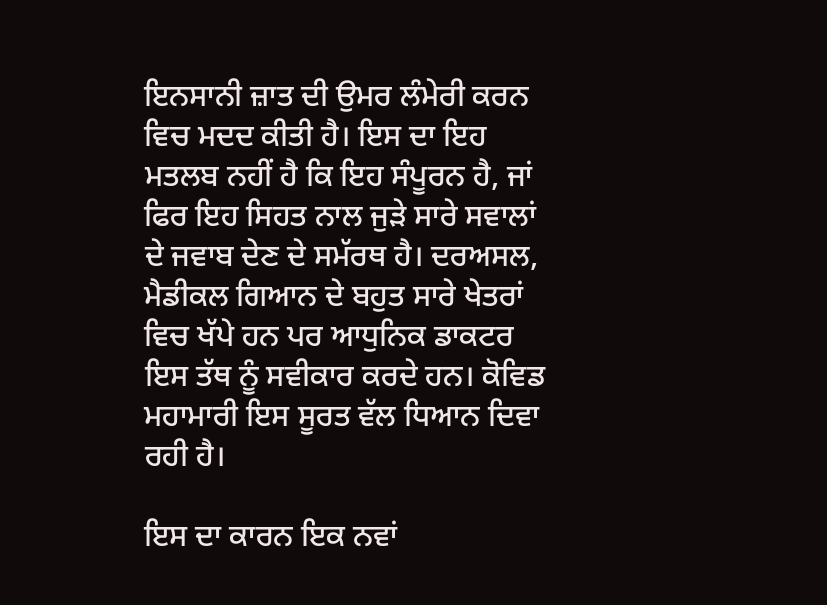ਇਨਸਾਨੀ ਜ਼ਾਤ ਦੀ ਉਮਰ ਲੰਮੇਰੀ ਕਰਨ ਵਿਚ ਮਦਦ ਕੀਤੀ ਹੈ। ਇਸ ਦਾ ਇਹ ਮਤਲਬ ਨਹੀਂ ਹੈ ਕਿ ਇਹ ਸੰਪੂਰਨ ਹੈ, ਜਾਂ ਫਿਰ ਇਹ ਸਿਹਤ ਨਾਲ ਜੁੜੇ ਸਾਰੇ ਸਵਾਲਾਂ ਦੇ ਜਵਾਬ ਦੇਣ ਦੇ ਸਮੱਰਥ ਹੈ। ਦਰਅਸਲ, ਮੈਡੀਕਲ ਗਿਆਨ ਦੇ ਬਹੁਤ ਸਾਰੇ ਖੇਤਰਾਂ ਵਿਚ ਖੱਪੇ ਹਨ ਪਰ ਆਧੁਨਿਕ ਡਾਕਟਰ ਇਸ ਤੱਥ ਨੂੰ ਸਵੀਕਾਰ ਕਰਦੇ ਹਨ। ਕੋਵਿਡ ਮਹਾਮਾਰੀ ਇਸ ਸੂਰਤ ਵੱਲ ਧਿਆਨ ਦਿਵਾ ਰਹੀ ਹੈ।

ਇਸ ਦਾ ਕਾਰਨ ਇਕ ਨਵਾਂ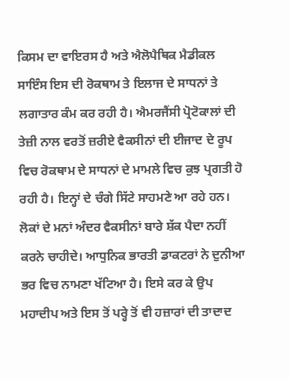ਕਿਸਮ ਦਾ ਵਾਇਰਸ ਹੈ ਅਤੇ ਐਲੋਪੈਥਿਕ ਮੈਡੀਕਲ ਸਾਇੰਸ ਇਸ ਦੀ ਰੋਕਥਾਮ ਤੇ ਇਲਾਜ ਦੇ ਸਾਧਨਾਂ ਤੇ ਲਗਾਤਾਰ ਕੰਮ ਕਰ ਰਹੀ ਹੈ। ਐਮਰਜੈਂਸੀ ਪ੍ਰੋਟੋਕਾਲਾਂ ਦੀ ਤੇਜ਼ੀ ਨਾਲ ਵਰਤੋਂ ਜ਼ਰੀਏ ਵੈਕਸੀਨਾਂ ਦੀ ਈਜਾਦ ਦੇ ਰੂਪ ਵਿਚ ਰੋਕਥਾਮ ਦੇ ਸਾਧਨਾਂ ਦੇ ਮਾਮਲੇ ਵਿਚ ਕੁਝ ਪ੍ਰਗਤੀ ਹੋ ਰਹੀ ਹੈ। ਇਨ੍ਹਾਂ ਦੇ ਚੰਗੇ ਸਿੱਟੇ ਸਾਹਮਣੇ ਆ ਰਹੇ ਹਨ। ਲੋਕਾਂ ਦੇ ਮਨਾਂ ਅੰਦਰ ਵੈਕਸੀਨਾਂ ਬਾਰੇ ਸ਼ੱਕ ਪੈਦਾ ਨਹੀਂ ਕਰਨੇ ਚਾਹੀਦੇ। ਆਧੁਨਿਕ ਭਾਰਤੀ ਡਾਕਟਰਾਂ ਨੇ ਦੁਨੀਆ ਭਰ ਵਿਚ ਨਾਮਣਾ ਖੱਟਿਆ ਹੈ। ਇਸੇ ਕਰ ਕੇ ਉਪ ਮਹਾਦੀਪ ਅਤੇ ਇਸ ਤੋਂ ਪਰ੍ਹੇ ਤੋਂ ਵੀ ਹਜ਼ਾਰਾਂ ਦੀ ਤਾਦਾਦ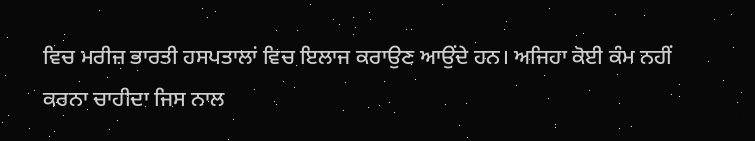ਵਿਚ ਮਰੀਜ਼ ਭਾਰਤੀ ਹਸਪਤਾਲਾਂ ਵਿਚ ਇਲਾਜ ਕਰਾਉਣ ਆਉਂਦੇ ਹਨ। ਅਜਿਹਾ ਕੋਈ ਕੰਮ ਨਹੀਂ ਕਰਨਾ ਚਾਹੀਦਾ ਜਿਸ ਨਾਲ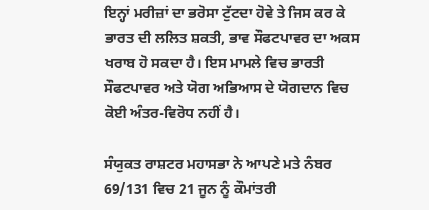ਇਨ੍ਹਾਂ ਮਰੀਜ਼ਾਂ ਦਾ ਭਰੋਸਾ ਟੁੱਟਦਾ ਹੋਵੇ ਤੇ ਜਿਸ ਕਰ ਕੇ ਭਾਰਤ ਦੀ ਲਲਿਤ ਸ਼ਕਤੀ, ਭਾਵ ਸੌਫਟਪਾਵਰ ਦਾ ਅਕਸ ਖਰਾਬ ਹੋ ਸਕਦਾ ਹੈ। ਇਸ ਮਾਮਲੇ ਵਿਚ ਭਾਰਤੀ ਸੌਫਟਪਾਵਰ ਅਤੇ ਯੋਗ ਅਭਿਆਸ ਦੇ ਯੋਗਦਾਨ ਵਿਚ ਕੋਈ ਅੰਤਰ-ਵਿਰੋਧ ਨਹੀਂ ਹੈ।

ਸੰਯੁਕਤ ਰਾਸ਼ਟਰ ਮਹਾਸਭਾ ਨੇ ਆਪਣੇ ਮਤੇ ਨੰਬਰ 69/131 ਵਿਚ 21 ਜੂਨ ਨੂੰ ਕੌਮਾਂਤਰੀ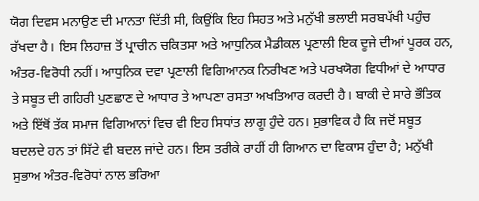ਯੋਗ ਦਿਵਸ ਮਨਾਉਣ ਦੀ ਮਾਨਤਾ ਦਿੱਤੀ ਸੀ, ਕਿਉਂਕਿ ਇਹ ਸਿਹਤ ਅਤੇ ਮਨੁੱਖੀ ਭਲਾਈ ਸਰਬਪੱਖੀ ਪਹੁੰਚ ਰੱਖਦਾ ਹੈ। ਇਸ ਲਿਹਾਜ਼ ਤੋਂ ਪ੍ਰਾਚੀਨ ਚਕਿਤਸਾ ਅਤੇ ਆਧੁਨਿਕ ਮੈਡੀਕਲ ਪ੍ਰਣਾਲੀ ਇਕ ਦੂਜੇ ਦੀਆਂ ਪੂਰਕ ਹਨ, ਅੰਤਰ-ਵਿਰੋਧੀ ਨਹੀਂ। ਆਧੁਨਿਕ ਦਵਾ ਪ੍ਰਣਾਲੀ ਵਿਗਿਆਨਕ ਨਿਰੀਖਣ ਅਤੇ ਪਰਖਯੋਗ ਵਿਧੀਆਂ ਦੇ ਆਧਾਰ ਤੇ ਸਬੂਤ ਦੀ ਗਹਿਰੀ ਪੁਣਛਾਣ ਦੇ ਆਧਾਰ ਤੇ ਆਪਣਾ ਰਸਤਾ ਅਖਤਿਆਰ ਕਰਦੀ ਹੈ। ਬਾਕੀ ਦੇ ਸਾਰੇ ਭੌਤਿਕ ਅਤੇ ਇੱਥੋਂ ਤੱਕ ਸਮਾਜ ਵਿਗਿਆਨਾਂ ਵਿਚ ਵੀ ਇਹ ਸਿਧਾਂਤ ਲਾਗੂ ਹੁੰਦੇ ਹਨ। ਸੁਭਾਵਿਕ ਹੈ ਕਿ ਜਦੋਂ ਸਬੂਤ ਬਦਲਦੇ ਹਨ ਤਾਂ ਸਿੱਟੇ ਵੀ ਬਦਲ ਜਾਂਦੇ ਹਨ। ਇਸ ਤਰੀਕੇ ਰਾਹੀਂ ਹੀ ਗਿਆਨ ਦਾ ਵਿਕਾਸ ਹੁੰਦਾ ਹੈ; ਮਨੁੱਖੀ ਸੁਭਾਅ ਅੰਤਰ-ਵਿਰੋਧਾਂ ਨਾਲ ਭਰਿਆ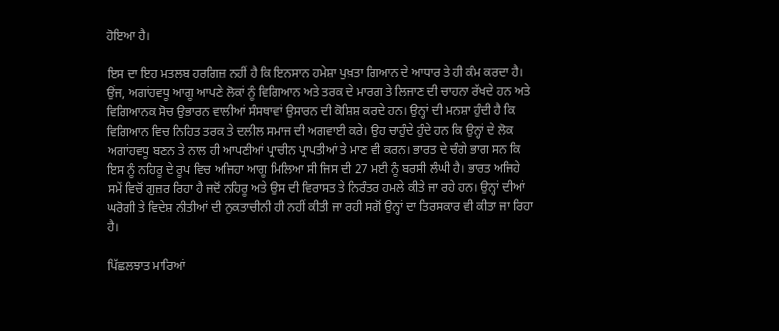ਹੋਇਆ ਹੈ।

ਇਸ ਦਾ ਇਹ ਮਤਲਬ ਹਰਗਿਜ਼ ਨਹੀਂ ਹੈ ਕਿ ਇਨਸਾਨ ਹਮੇਸ਼ਾ ਪੁਖ਼ਤਾ ਗਿਆਨ ਦੇ ਆਧਾਰ ਤੇ ਹੀ ਕੰਮ ਕਰਦਾ ਹੈ। ਉਂਜ, ਅਗਾਂਹਵਧੂ ਆਗੂ ਆਪਣੇ ਲੋਕਾਂ ਨੂੰ ਵਿਗਿਆਨ ਅਤੇ ਤਰਕ ਦੇ ਮਾਰਗ ਤੇ ਲਿਜਾਣ ਦੀ ਚਾਹਨਾ ਰੱਖਦੇ ਹਨ ਅਤੇ ਵਿਗਿਆਨਕ ਸੋਚ ਉਭਾਰਨ ਵਾਲੀਆਂ ਸੰਸਥਾਵਾਂ ਉਸਾਰਨ ਦੀ ਕੋਸ਼ਿਸ਼ ਕਰਦੇ ਹਨ। ਉਨ੍ਹਾਂ ਦੀ ਮਨਸ਼ਾ ਹੁੰਦੀ ਹੈ ਕਿ ਵਿਗਿਆਨ ਵਿਚ ਨਿਹਿਤ ਤਰਕ ਤੇ ਦਲੀਲ ਸਮਾਜ ਦੀ ਅਗਵਾਈ ਕਰੇ। ਉਹ ਚਾਹੁੰਦੇ ਹੁੰਦੇ ਹਨ ਕਿ ਉਨ੍ਹਾਂ ਦੇ ਲੋਕ ਅਗਾਂਹਵਧੂ ਬਣਨ ਤੇ ਨਾਲ ਹੀ ਆਪਣੀਆਂ ਪ੍ਰਾਚੀਨ ਪ੍ਰਾਪਤੀਆਂ ਤੇ ਮਾਣ ਵੀ ਕਰਨ। ਭਾਰਤ ਦੇ ਚੰਗੇ ਭਾਗ ਸਨ ਕਿ ਇਸ ਨੂੰ ਨਹਿਰੂ ਦੇ ਰੂਪ ਵਿਚ ਅਜਿਹਾ ਆਗੂ ਮਿਲਿਆ ਸੀ ਜਿਸ ਦੀ 27 ਮਈ ਨੂੰ ਬਰਸੀ ਲੰਘੀ ਹੈ। ਭਾਰਤ ਅਜਿਹੇ ਸਮੇਂ ਵਿਚੋਂ ਗੁਜ਼ਰ ਰਿਹਾ ਹੈ ਜਦੋਂ ਨਹਿਰੂ ਅਤੇ ਉਸ ਦੀ ਵਿਰਾਸਤ ਤੇ ਨਿਰੰਤਰ ਹਮਲੇ ਕੀਤੇ ਜਾ ਰਹੇ ਹਨ। ਉਨ੍ਹਾਂ ਦੀਆਂ ਘਰੋਗੀ ਤੇ ਵਿਦੇਸ਼ ਨੀਤੀਆਂ ਦੀ ਨੁਕਤਾਚੀਨੀ ਹੀ ਨਹੀਂ ਕੀਤੀ ਜਾ ਰਹੀ ਸਗੋਂ ਉਨ੍ਹਾਂ ਦਾ ਤਿਰਸਕਾਰ ਵੀ ਕੀਤਾ ਜਾ ਰਿਹਾ ਹੈ।

ਪਿੱਛਲਝਾਤ ਮਾਰਿਆਂ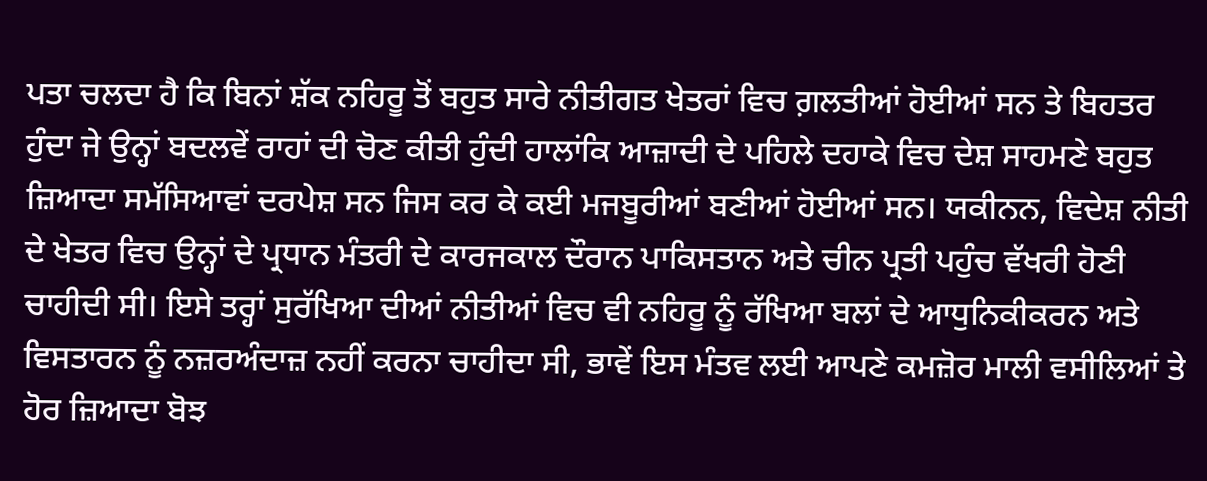ਪਤਾ ਚਲਦਾ ਹੈ ਕਿ ਬਿਨਾਂ ਸ਼ੱਕ ਨਹਿਰੂ ਤੋਂ ਬਹੁਤ ਸਾਰੇ ਨੀਤੀਗਤ ਖੇਤਰਾਂ ਵਿਚ ਗ਼ਲਤੀਆਂ ਹੋਈਆਂ ਸਨ ਤੇ ਬਿਹਤਰ ਹੁੰਦਾ ਜੇ ਉਨ੍ਹਾਂ ਬਦਲਵੇਂ ਰਾਹਾਂ ਦੀ ਚੋਣ ਕੀਤੀ ਹੁੰਦੀ ਹਾਲਾਂਕਿ ਆਜ਼ਾਦੀ ਦੇ ਪਹਿਲੇ ਦਹਾਕੇ ਵਿਚ ਦੇਸ਼ ਸਾਹਮਣੇ ਬਹੁਤ ਜ਼ਿਆਦਾ ਸਮੱਸਿਆਵਾਂ ਦਰਪੇਸ਼ ਸਨ ਜਿਸ ਕਰ ਕੇ ਕਈ ਮਜਬੂਰੀਆਂ ਬਣੀਆਂ ਹੋਈਆਂ ਸਨ। ਯਕੀਨਨ, ਵਿਦੇਸ਼ ਨੀਤੀ ਦੇ ਖੇਤਰ ਵਿਚ ਉਨ੍ਹਾਂ ਦੇ ਪ੍ਰਧਾਨ ਮੰਤਰੀ ਦੇ ਕਾਰਜਕਾਲ ਦੌਰਾਨ ਪਾਕਿਸਤਾਨ ਅਤੇ ਚੀਨ ਪ੍ਰਤੀ ਪਹੁੰਚ ਵੱਖਰੀ ਹੋਣੀ ਚਾਹੀਦੀ ਸੀ। ਇਸੇ ਤਰ੍ਹਾਂ ਸੁਰੱਖਿਆ ਦੀਆਂ ਨੀਤੀਆਂ ਵਿਚ ਵੀ ਨਹਿਰੂ ਨੂੰ ਰੱਖਿਆ ਬਲਾਂ ਦੇ ਆਧੁਨਿਕੀਕਰਨ ਅਤੇ ਵਿਸਤਾਰਨ ਨੂੰ ਨਜ਼ਰਅੰਦਾਜ਼ ਨਹੀਂ ਕਰਨਾ ਚਾਹੀਦਾ ਸੀ, ਭਾਵੇਂ ਇਸ ਮੰਤਵ ਲਈ ਆਪਣੇ ਕਮਜ਼ੋਰ ਮਾਲੀ ਵਸੀਲਿਆਂ ਤੇ ਹੋਰ ਜ਼ਿਆਦਾ ਬੋਝ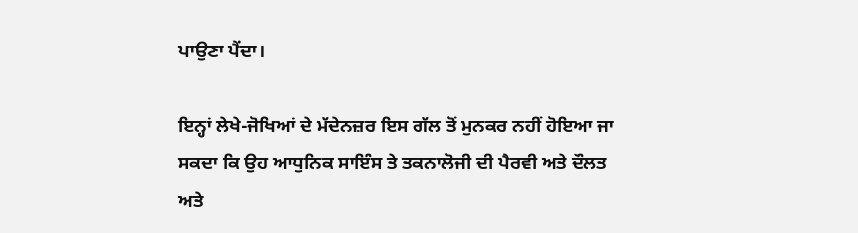ਪਾਉਣਾ ਪੈਂਦਾ।

ਇਨ੍ਹਾਂ ਲੇਖੇ-ਜੋਖਿਆਂ ਦੇ ਮੱਦੇਨਜ਼ਰ ਇਸ ਗੱਲ ਤੋਂ ਮੁਨਕਰ ਨਹੀਂ ਹੋਇਆ ਜਾ ਸਕਦਾ ਕਿ ਉਹ ਆਧੁਨਿਕ ਸਾਇੰਸ ਤੇ ਤਕਨਾਲੋਜੀ ਦੀ ਪੈਰਵੀ ਅਤੇ ਦੌਲਤ ਅਤੇ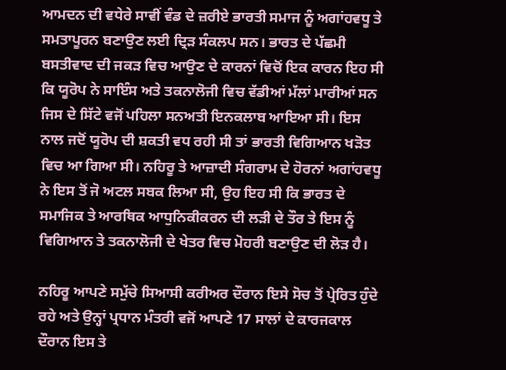ਆਮਦਨ ਦੀ ਵਧੇਰੇ ਸਾਵੀਂ ਵੰਡ ਦੇ ਜ਼ਰੀਏ ਭਾਰਤੀ ਸਮਾਜ ਨੂੰ ਅਗਾਂਹਵਧੂ ਤੇ ਸਮਤਾਪੂਰਨ ਬਣਾਉਣ ਲਈ ਦ੍ਰਿੜ ਸੰਕਲਪ ਸਨ। ਭਾਰਤ ਦੇ ਪੱਛਮੀ ਬਸਤੀਵਾਦ ਦੀ ਜਕੜ ਵਿਚ ਆਉਣ ਦੇ ਕਾਰਨਾਂ ਵਿਚੋਂ ਇਕ ਕਾਰਨ ਇਹ ਸੀ ਕਿ ਯੂਰੋਪ ਨੇ ਸਾਇੰਸ ਅਤੇ ਤਕਨਾਲੋਜੀ ਵਿਚ ਵੱਡੀਆਂ ਮੱਲਾਂ ਮਾਰੀਆਂ ਸਨ ਜਿਸ ਦੇ ਸਿੱਟੇ ਵਜੋਂ ਪਹਿਲਾ ਸਨਅਤੀ ਇਨਕਲਾਬ ਆਇਆ ਸੀ। ਇਸ ਨਾਲ ਜਦੋਂ ਯੂਰੋਪ ਦੀ ਸ਼ਕਤੀ ਵਧ ਰਹੀ ਸੀ ਤਾਂ ਭਾਰਤੀ ਵਿਗਿਆਨ ਖੜੋਤ ਵਿਚ ਆ ਗਿਆ ਸੀ। ਨਹਿਰੂ ਤੇ ਆਜ਼ਾਦੀ ਸੰਗਰਾਮ ਦੇ ਹੋਰਨਾਂ ਅਗਾਂਹਵਧੂ ਨੇ ਇਸ ਤੋਂ ਜੋ ਅਟਲ ਸਬਕ ਲਿਆ ਸੀ, ਉਹ ਇਹ ਸੀ ਕਿ ਭਾਰਤ ਦੇ ਸਮਾਜਿਕ ਤੇ ਆਰਥਿਕ ਆਧੁਨਿਕੀਕਰਨ ਦੀ ਲੜੀ ਦੇ ਤੌਰ ਤੇ ਇਸ ਨੂੰ ਵਿਗਿਆਨ ਤੇ ਤਕਨਾਲੋਜੀ ਦੇ ਖੇਤਰ ਵਿਚ ਮੋਹਰੀ ਬਣਾਉਣ ਦੀ ਲੋੜ ਹੈ।

ਨਹਿਰੂ ਆਪਣੇ ਸਮੁੱਚੇ ਸਿਆਸੀ ਕਰੀਅਰ ਦੌਰਾਨ ਇਸੇ ਸੋਚ ਤੋਂ ਪ੍ਰੇਰਿਤ ਹੁੰਦੇ ਰਹੇ ਅਤੇ ਉਨ੍ਹਾਂ ਪ੍ਰਧਾਨ ਮੰਤਰੀ ਵਜੋਂ ਆਪਣੇ 17 ਸਾਲਾਂ ਦੇ ਕਾਰਜਕਾਲ ਦੌਰਾਨ ਇਸ ਤੇ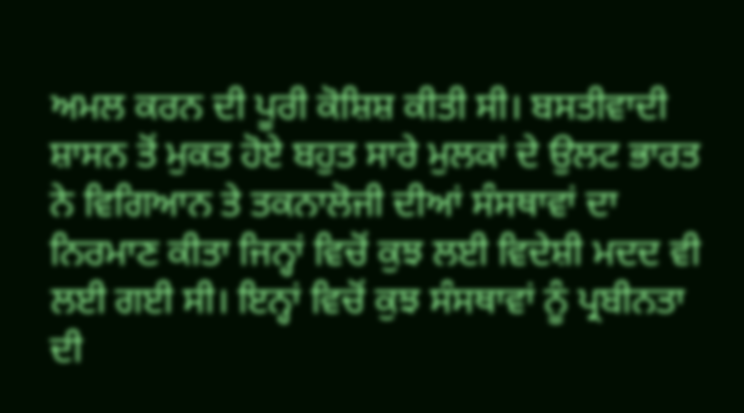ਅਮਲ ਕਰਨ ਦੀ ਪੂਰੀ ਕੋਸ਼ਿਸ਼ ਕੀਤੀ ਸੀ। ਬਸਤੀਵਾਦੀ ਸ਼ਾਸਨ ਤੋਂ ਮੁਕਤ ਹੋਏ ਬਹੁਤ ਸਾਰੇ ਮੁਲਕਾਂ ਦੇ ਉਲਟ ਭਾਰਤ ਨੇ ਵਿਗਿਆਨ ਤੇ ਤਕਨਾਲੋਜੀ ਦੀਆਂ ਸੰਸਥਾਵਾਂ ਦਾ ਨਿਰਮਾਣ ਕੀਤਾ ਜਿਨ੍ਹਾਂ ਵਿਚੋਂ ਕੁਝ ਲਈ ਵਿਦੇਸ਼ੀ ਮਦਦ ਵੀ ਲਈ ਗਈ ਸੀ। ਇਨ੍ਹਾਂ ਵਿਚੋਂ ਕੁਝ ਸੰਸਥਾਵਾਂ ਨੂੰ ਪ੍ਰਬੀਨਤਾ ਦੀ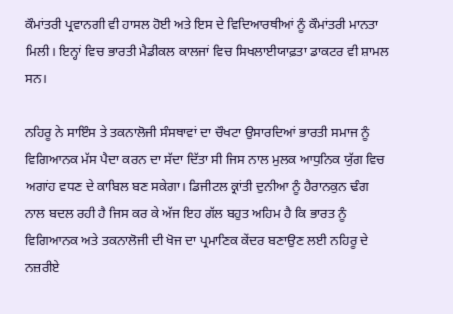ਕੌਮਾਂਤਰੀ ਪ੍ਰਵਾਨਗੀ ਵੀ ਹਾਸਲ ਹੋਈ ਅਤੇ ਇਸ ਦੇ ਵਿਦਿਆਰਥੀਆਂ ਨੂੰ ਕੌਮਾਂਤਰੀ ਮਾਨਤਾ ਮਿਲੀ। ਇਨ੍ਹਾਂ ਵਿਚ ਭਾਰਤੀ ਮੈਡੀਕਲ ਕਾਲਜਾਂ ਵਿਚ ਸਿਖਲਾਈਯਾਫ਼ਤਾ ਡਾਕਟਰ ਵੀ ਸ਼ਾਮਲ ਸਨ।

ਨਹਿਰੂ ਨੇ ਸਾਇੰਸ ਤੇ ਤਕਨਾਲੋਜੀ ਸੰਸਥਾਵਾਂ ਦਾ ਚੌਖਟਾ ਉਸਾਰਦਿਆਂ ਭਾਰਤੀ ਸਮਾਜ ਨੂੰ ਵਿਗਿਆਨਕ ਮੱਸ ਪੈਦਾ ਕਰਨ ਦਾ ਸੱਦਾ ਦਿੱਤਾ ਸੀ ਜਿਸ ਨਾਲ ਮੁਲਕ ਆਧੁਨਿਕ ਯੁੱਗ ਵਿਚ ਅਗਾਂਹ ਵਧਣ ਦੇ ਕਾਬਿਲ ਬਣ ਸਕੇਗਾ। ਡਿਜੀਟਲ ਕ੍ਰਾਂਤੀ ਦੁਨੀਆ ਨੂੰ ਹੈਰਾਨਕੁਨ ਢੰਗ ਨਾਲ ਬਦਲ ਰਹੀ ਹੈ ਜਿਸ ਕਰ ਕੇ ਅੱਜ ਇਹ ਗੱਲ ਬਹੁਤ ਅਹਿਮ ਹੈ ਕਿ ਭਾਰਤ ਨੂੰ ਵਿਗਿਆਨਕ ਅਤੇ ਤਕਨਾਲੋਜੀ ਦੀ ਖੋਜ ਦਾ ਪ੍ਰਮਾਣਿਕ ਕੇਂਦਰ ਬਣਾਉਣ ਲਈ ਨਹਿਰੂ ਦੇ ਨਜ਼ਰੀਏ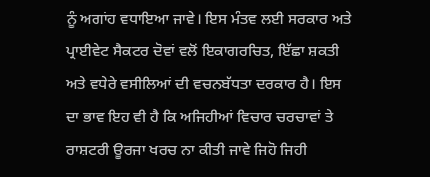ਨੂੰ ਅਗਾਂਹ ਵਧਾਇਆ ਜਾਵੇ। ਇਸ ਮੰਤਵ ਲਈ ਸਰਕਾਰ ਅਤੇ ਪ੍ਰਾਈਵੇਟ ਸੈਕਟਰ ਦੋਵਾਂ ਵਲੋਂ ਇਕਾਗਰਚਿਤ, ਇੱਛਾ ਸ਼ਕਤੀ ਅਤੇ ਵਧੇਰੇ ਵਸੀਲਿਆਂ ਦੀ ਵਚਨਬੱਧਤਾ ਦਰਕਾਰ ਹੈ। ਇਸ ਦਾ ਭਾਵ ਇਹ ਵੀ ਹੈ ਕਿ ਅਜਿਹੀਆਂ ਵਿਚਾਰ ਚਰਚਾਵਾਂ ਤੇ ਰਾਸ਼ਟਰੀ ਊਰਜਾ ਖਰਚ ਨਾ ਕੀਤੀ ਜਾਵੇ ਜਿਹੋ ਜਿਹੀ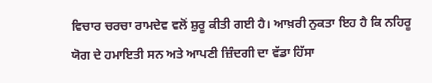ਵਿਚਾਰ ਚਰਚਾ ਰਾਮਦੇਵ ਵਲੋਂ ਸ਼ੁਰੂ ਕੀਤੀ ਗਈ ਹੈ। ਆਖ਼ਰੀ ਨੁਕਤਾ ਇਹ ਹੈ ਕਿ ਨਹਿਰੂ ਯੋਗ ਦੇ ਹਮਾਇਤੀ ਸਨ ਅਤੇ ਆਪਣੀ ਜ਼ਿੰਦਗੀ ਦਾ ਵੱਡਾ ਹਿੱਸਾ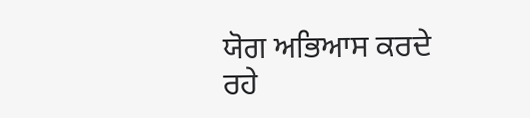ਯੋਗ ਅਭਿਆਸ ਕਰਦੇ ਰਹੇ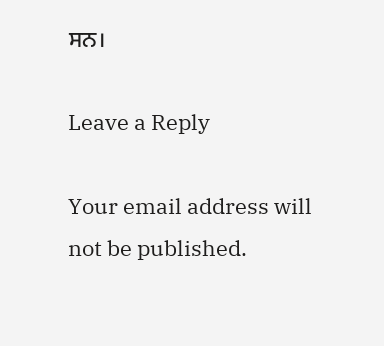ਸਨ।

Leave a Reply

Your email address will not be published.